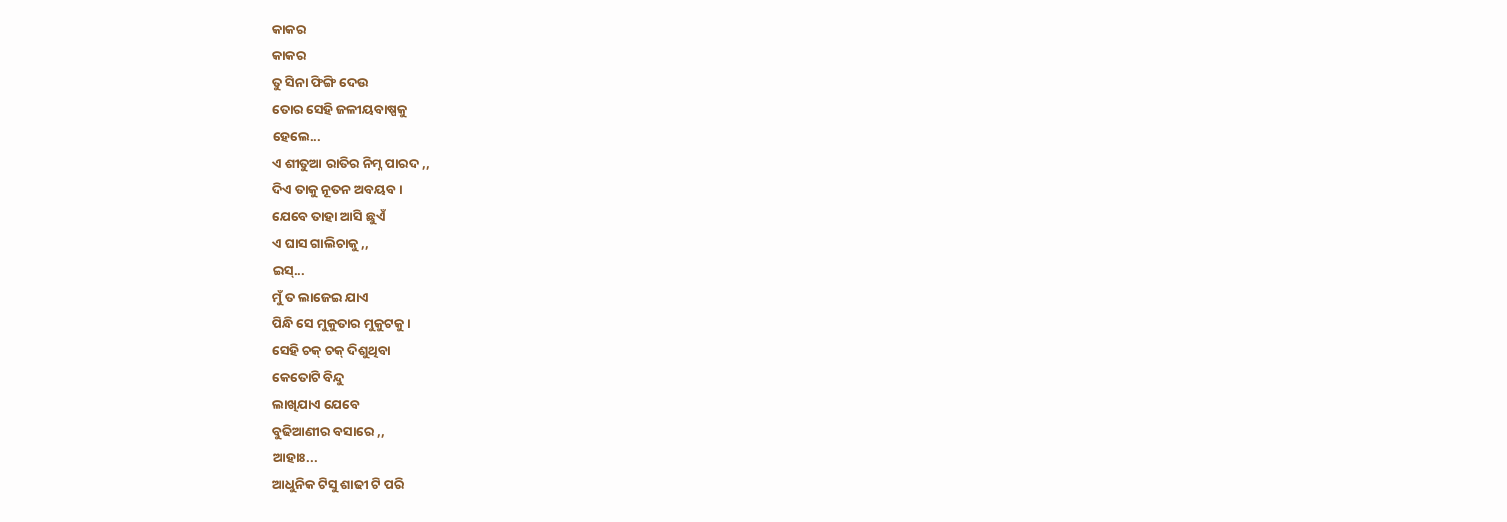କାକର
କାକର
ତୁ ସିନା ଫିଙ୍ଗି ଦେଉ
ତୋର ସେହି ଜଳୀୟବାଷ୍ପକୁ
ହେଲେ...
ଏ ଶୀତୁଆ ରାତିର ନିମ୍ନ ପାରଦ ,,
ଦିଏ ତାକୁ ନୂତନ ଅବୟବ ।
ଯେବେ ତାହା ଆସି ଛୁଏଁ
ଏ ଘାସ ଗାଲିଚାକୁ ,,
ଇସ୍...
ମୁଁ ତ ଲାଜେଇ ଯାଏ
ପିନ୍ଧି ସେ ମୁକୁତାର ମୁକୁଟକୁ ।
ସେହି ଚକ୍ ଚକ୍ ଦିଶୁଥିବା
କେତୋଟି ବିନ୍ଦୁ
ଲାଖିଯାଏ ଯେବେ
ବୁଢିଆଣୀର ବସାରେ ,,
ଆହାଃ...
ଆଧୁନିକ ଟିସୁ ଶାଢୀ ଟି ପରି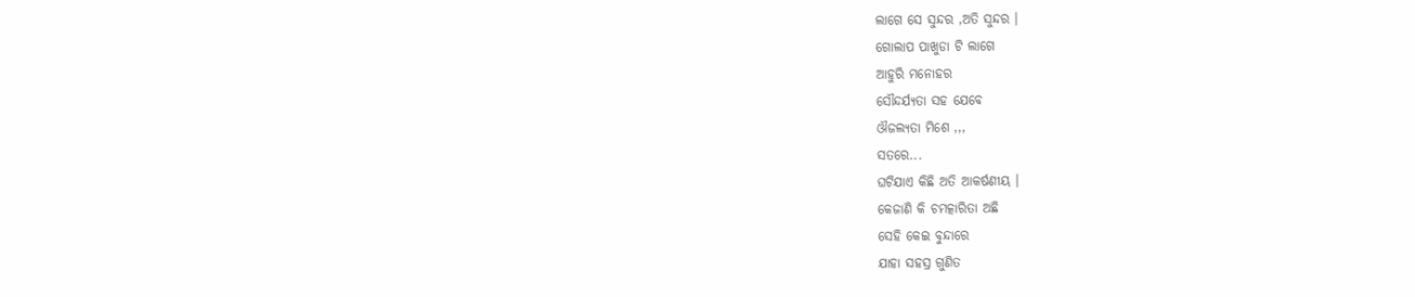ଲାଗେ ସେ ସୁନ୍ଦର ,ଅତି ସୁନ୍ଦର ।
ଗୋଲାପ ପାଖୁଡା ଟି ଲାଗେ
ଆହୁରି ମନୋହର
ସୌନ୍ଦର୍ଯ୍ୟତା ସହ ଯେବେ
ଔଜଲ୍ୟତା ମିଶେ ,,,
ସତରେ...
ଘଟିଯାଏ କିଛି ଅତି ଆକର୍ଷଣୀୟ ।
କେଜାଣି କି ଚମତ୍କାରିତା ଅଛି
ସେହି କେଇ ବୁନ୍ଦାରେ
ଯାହା ସହସ୍ର ଗୁଣିତ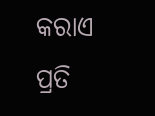କରାଏ
ପ୍ରତି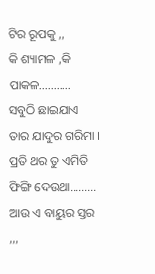ଟିର ରୂପକୁ ,,
କି ଶ୍ୟାମଳ ,କି ପାକଳ...........
ସବୁଠି ଛାଇଯାଏ ତାର ଯାଦୁର ଗରିମା ।
ପ୍ରତି ଥର ତୁ ଏମିତି
ଫିଙ୍ଗି ଦେଉଥା.........
ଆଉ ଏ ବାୟୁର ସ୍ତର ,,,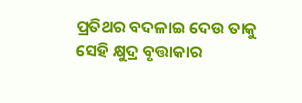ପ୍ରତିଥର ବଦଳାଇ ଦେଉ ତାକୁ
ସେହି କ୍ଷୁଦ୍ର ବୃତ୍ତାକାର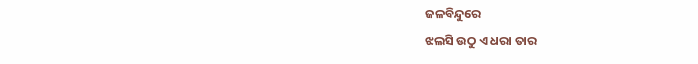ଜଳବିନ୍ଦୁରେ
ଝଲସି ଉଠୁ ଏ ଧରା ତାର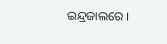ଇନ୍ଦ୍ରଜାଲରେ ।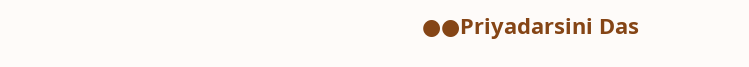●●Priyadarsini Das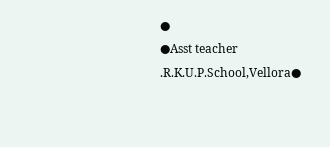●
●Asst teacher .R.K.U.P.School,Vellora●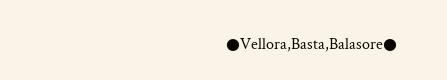●Vellora,Basta,Balasore●